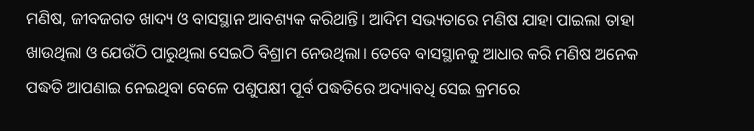ମଣିଷ, ଜୀବଜଗତ ଖାଦ୍ୟ ଓ ବାସସ୍ଥାନ ଆବଶ୍ୟକ କରିଥାନ୍ତି। ଆଦିମ ସଭ୍ୟତାରେ ମଣିଷ ଯାହା ପାଇଲା ତାହା ଖାଉଥିଲା ଓ ଯେଉଁଠି ପାରୁଥିଲା ସେଇଠି ବିଶ୍ରାମ ନେଉଥିଲା। ତେବେ ବାସସ୍ଥାନକୁ ଆଧାର କରି ମଣିଷ ଅନେକ ପଦ୍ଧତି ଆପଣାଇ ନେଇଥିବା ବେଳେ ପଶୁପକ୍ଷୀ ପୂର୍ବ ପଦ୍ଧତିରେ ଅଦ୍ୟାବଧି ସେଇ କ୍ରମରେ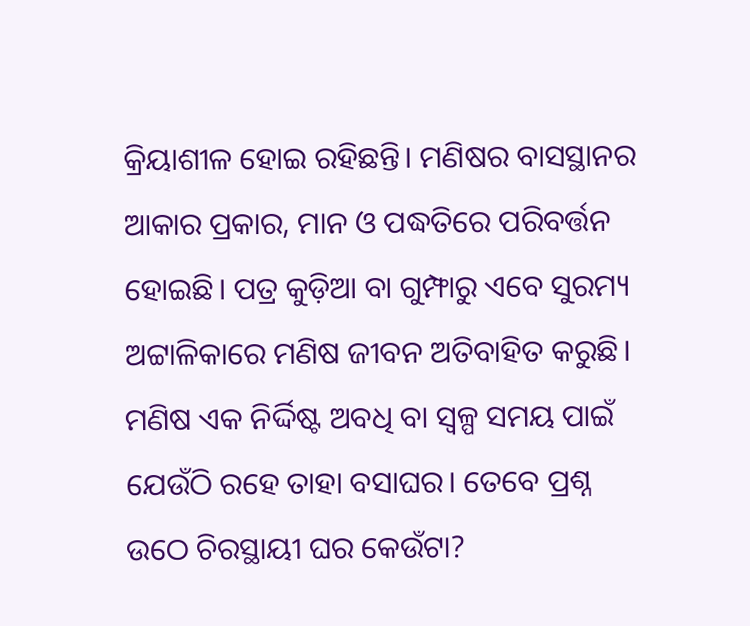କ୍ରିୟାଶୀଳ ହୋଇ ରହିଛନ୍ତି। ମଣିଷର ବାସସ୍ଥାନର ଆକାର ପ୍ରକାର, ମାନ ଓ ପଦ୍ଧତିରେ ପରିବର୍ତ୍ତନ ହୋଇଛି। ପତ୍ର କୁଡ଼ିଆ ବା ଗୁମ୍ଫାରୁ ଏବେ ସୁରମ୍ୟ ଅଟ୍ଟାଳିକାରେ ମଣିଷ ଜୀବନ ଅତିବାହିତ କରୁଛି। ମଣିଷ ଏକ ନିର୍ଦ୍ଦିଷ୍ଟ ଅବଧି ବା ସ୍ବଳ୍ପ ସମୟ ପାଇଁ ଯେଉଁଠି ରହେ ତାହା ବସାଘର। ତେବେ ପ୍ରଶ୍ନ ଉଠେ ଚିରସ୍ଥାୟୀ ଘର କେଉଁଟା?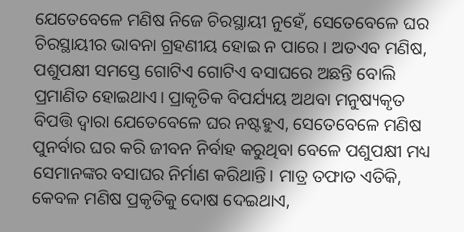ଯେତେବେଳେ ମଣିଷ ନିଜେ ଚିରସ୍ଥାୟୀ ନୁହେଁ, ସେତେବେଳେ ଘର ଚିରସ୍ଥାୟୀର ଭାବନା ଗ୍ରହଣୀୟ ହୋଇ ନ ପାରେ। ଅତଏବ ମଣିଷ, ପଶୁପକ୍ଷୀ ସମସ୍ତେ ଗୋଟିଏ ଗୋଟିଏ ବସାଘରେ ଅଛନ୍ତି ବୋଲି ପ୍ରମାଣିତ ହୋଇଥାଏ। ପ୍ରାକୃତିକ ବିପର୍ଯ୍ୟୟ ଅଥବା ମନୁଷ୍ୟକୃତ ବିପତ୍ତି ଦ୍ୱାରା ଯେତେବେଳେ ଘର ନଷ୍ଟହୁଏ, ସେତେବେଳେ ମଣିଷ ପୁନର୍ବାର ଘର କରି ଜୀବନ ନିର୍ବାହ କରୁଥିବା ବେଳେ ପଶୁପକ୍ଷୀ ମଧ୍ୟ ସେମାନଙ୍କର ବସାଘର ନିର୍ମାଣ କରିଥାନ୍ତି। ମାତ୍ର ତଫାତ ଏତିକି, କେବଳ ମଣିଷ ପ୍ରକୃତିକୁ ଦୋଷ ଦେଇଥାଏ,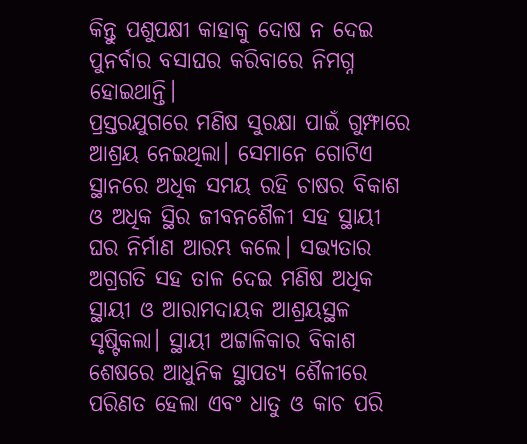କିନ୍ତୁ ପଶୁପକ୍ଷୀ କାହାକୁ ଦୋଷ ନ ଦେଇ ପୁନର୍ବାର ବସାଘର କରିବାରେ ନିମଗ୍ନ ହୋଇଥାନ୍ତି।
ପ୍ରସ୍ତରଯୁଗରେ ମଣିଷ ସୁରକ୍ଷା ପାଇଁ ଗୁମ୍ଫାରେ ଆଶ୍ରୟ ନେଇଥିଲା। ସେମାନେ ଗୋଟିଏ ସ୍ଥାନରେ ଅଧିକ ସମୟ ରହି ଚାଷର ବିକାଶ ଓ ଅଧିକ ସ୍ଥିର ଜୀବନଶୈଳୀ ସହ ସ୍ଥାୟୀ ଘର ନିର୍ମାଣ ଆରମ୍ଭ କଲେ। ସଭ୍ୟତାର ଅଗ୍ରଗତି ସହ ତାଳ ଦେଇ ମଣିଷ ଅଧିକ ସ୍ଥାୟୀ ଓ ଆରାମଦାୟକ ଆଶ୍ରୟସ୍ଥଳ ସୃଷ୍ଟିକଲା। ସ୍ଥାୟୀ ଅଟ୍ଟାଳିକାର ବିକାଶ ଶେଷରେ ଆଧୁନିକ ସ୍ଥାପତ୍ୟ ଶୈଳୀରେ ପରିଣତ ହେଲା ଏବଂ ଧାତୁ ଓ କାଚ ପରି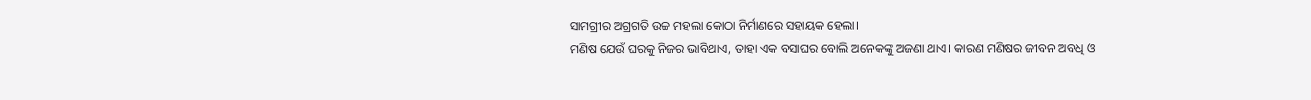ସାମଗ୍ରୀର ଅଗ୍ରଗତି ଉଚ୍ଚ ମହଲା କୋଠା ନିର୍ମାଣରେ ସହାୟକ ହେଲା।
ମଣିଷ ଯେଉଁ ଘରକୁ ନିଜର ଭାବିଥାଏ, ତାହା ଏକ ବସାଘର ବୋଲି ଅନେକଙ୍କୁ ଅଜଣା ଥାଏ। କାରଣ ମଣିଷର ଜୀବନ ଅବଧି ଓ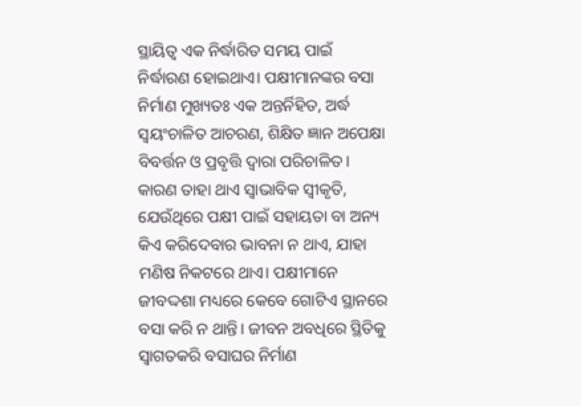ସ୍ଥାୟିତ୍ୱ ଏକ ନିର୍ଦ୍ଧାରିତ ସମୟ ପାଇଁ ନିର୍ଦ୍ଧାରଣ ହୋଇଥାଏ। ପକ୍ଷୀମାନଙ୍କର ବସା ନିର୍ମାଣ ମୁଖ୍ୟତଃ ଏକ ଅନ୍ତର୍ନିହିତ, ଅର୍ଦ୍ଧ ସ୍ବୟଂଚାଳିତ ଆଚରଣ, ଶିକ୍ଷିତ ଜ୍ଞାନ ଅପେକ୍ଷା ବିବର୍ତ୍ତନ ଓ ପ୍ରବୃତ୍ତି ଦ୍ୱାରା ପରିଚାଳିତ। କାରଣ ତାହା ଥାଏ ସ୍ବାଭାବିକ ସ୍ବୀକୃତି, ଯେଉଁଥିରେ ପକ୍ଷୀ ପାଇଁ ସହାୟତା ବା ଅନ୍ୟ କିଏ କରିଦେବାର ଭାବନା ନ ଥାଏ, ଯାହା ମଣିଷ ନିକଟରେ ଥାଏ। ପକ୍ଷୀମାନେ ଜୀବଦ୍ଦଶା ମଧ୍ୟରେ କେବେ ଗୋଟିଏ ସ୍ଥାନରେ ବସା କରି ନ ଥାନ୍ତି। ଜୀବନ ଅବଧିରେ ସ୍ଥିତିକୁ ସ୍ବାଗତକରି ବସାଘର ନିର୍ମାଣ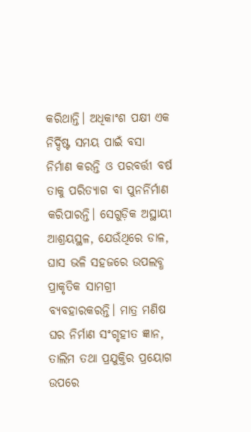କରିଥାନ୍ତି। ଅଧିକାଂଶ ପକ୍ଷୀ ଏକ ନିର୍ଦ୍ଦିଷ୍ଟ ସମୟ ପାଇଁ ବସା ନିର୍ମାଣ କରନ୍ତି ଓ ପରବର୍ତ୍ତୀ ବର୍ଷ ତାକୁ ପରିତ୍ୟାଗ ବା ପୁନର୍ନିର୍ମାଣ କରିପାରନ୍ତି। ସେଗୁଡ଼ିକ ଅସ୍ଥାୟୀ ଆଶ୍ରୟସ୍ଥଳ, ଯେଉଁଥିରେ ଡାଳ, ଘାସ ଭଳି ସହଜରେ ଉପଲବ୍ଧ ପ୍ରାକୃତିକ ସାମଗ୍ରୀ ବ୍ୟବହାରକରନ୍ତି। ମାତ୍ର ମଣିଷ ଘର ନିର୍ମାଣ ସଂଗୃହୀତ ଜ୍ଞାନ, ତାଲିମ ତଥା ପ୍ରଯୁକ୍ତିର ପ୍ରୟୋଗ ଉପରେ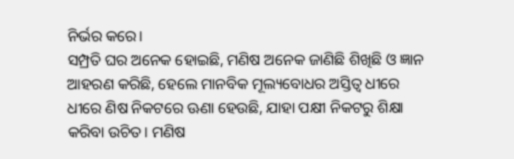ନିର୍ଭର କରେ।
ସମ୍ପ୍ରତି ଘର ଅନେକ ହୋଇଛି, ମଣିଷ ଅନେକ ଜାଣିଛି ଶିଖିଛି ଓ ଜ୍ଞାନ ଆହରଣ କରିଛି, ହେଲେ ମାନବିକ ମୂଲ୍ୟବୋଧର ଅସ୍ତିତ୍ୱ ଧୀରେ ଧୀରେ ଣିଷ ନିକଟରେ ଊଣା ହେଉଛି, ଯାହା ପକ୍ଷୀ ନିକଟରୁ ଶିକ୍ଷା କରିବା ଉଚିତ। ମଣିଷ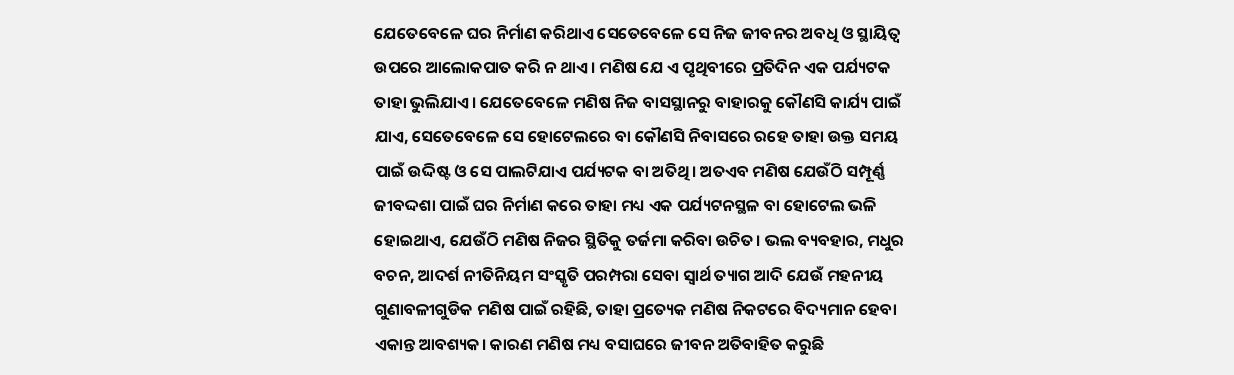ଯେତେବେଳେ ଘର ନିର୍ମାଣ କରିଥାଏ ସେତେବେଳେ ସେ ନିଜ ଜୀବନର ଅବଧି ଓ ସ୍ଥାୟିତ୍ୱ ଉପରେ ଆଲୋକପାତ କରି ନ ଥାଏ। ମଣିଷ ଯେ ଏ ପୃଥିବୀରେ ପ୍ରତିଦିନ ଏକ ପର୍ଯ୍ୟଟକ ତାହା ଭୁଲିଯାଏ। ଯେତେବେଳେ ମଣିଷ ନିଜ ବାସସ୍ଥାନରୁ ବାହାରକୁ କୌଣସି କାର୍ଯ୍ୟ ପାଇଁ ଯାଏ, ସେତେବେଳେ ସେ ହୋଟେଲରେ ବା କୌଣସି ନିବାସରେ ରହେ ତାହା ଉକ୍ତ ସମୟ ପାଇଁ ଉଦ୍ଦିଷ୍ଟ ଓ ସେ ପାଲଟିଯାଏ ପର୍ଯ୍ୟଟକ ବା ଅତିଥି। ଅତଏବ ମଣିଷ ଯେଉଁଠି ସମ୍ପୂର୍ଣ୍ଣ ଜୀବଦ୍ଦଶା ପାଇଁ ଘର ନିର୍ମାଣ କରେ ତାହା ମଧ୍ୟ ଏକ ପର୍ଯ୍ୟଟନସ୍ଥଳ ବା ହୋଟେଲ ଭଳି ହୋଇଥାଏ, ଯେଉଁଠି ମଣିଷ ନିଜର ସ୍ଥିତିକୁ ତର୍ଜମା କରିବା ଉଚିତ। ଭଲ ବ୍ୟବହାର, ମଧୁର ବଚନ, ଆଦର୍ଶ ନୀତିନିୟମ ସଂସ୍କୃତି ପରମ୍ପରା ସେବା ସ୍ବାର୍ଥ ତ୍ୟାଗ ଆଦି ଯେଉଁ ମହନୀୟ ଗୁଣାବଳୀଗୁଡିକ ମଣିଷ ପାଇଁ ରହିଛି, ତାହା ପ୍ରତ୍ୟେକ ମଣିଷ ନିକଟରେ ବିଦ୍ୟମାନ ହେବା ଏକାନ୍ତ ଆବଶ୍ୟକ। କାରଣ ମଣିଷ ମଧ୍ୟ ବସାଘରେ ଜୀବନ ଅତିବାହିତ କରୁଛି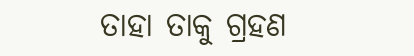ତାହା ତାକୁ ଗ୍ରହଣ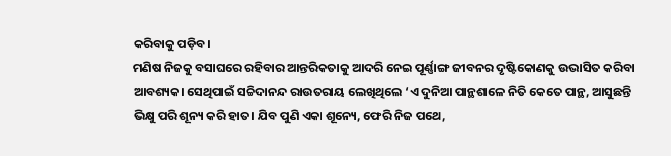କରିବାକୁ ପଡ଼ିବ।
ମଣିଷ ନିଜକୁ ବସାଘରେ ରହିବାର ଆନ୍ତରିକତାକୁ ଆଦରି ନେଇ ପୂର୍ଣ୍ଣାଙ୍ଗ ଜୀବନର ଦୃଷ୍ଟିକୋଣକୁ ଉଦ୍ଭାସିତ କରିବା ଆବଶ୍ୟକ। ସେଥିପାଇଁ ସଚ୍ଚିଦାନନ୍ଦ ରାଉତରାୟ ଲେଖିଥିଲେ ‘ଏ ଦୁନିଆ ପାନ୍ଥଶାଳେ ନିତି କେତେ ପାନ୍ଥ, ଆସୁଛନ୍ତି ଭିକ୍ଷୁ ପରି ଶୂନ୍ୟ କରି ହାତ। ଯିବ ପୁଣି ଏକା ଶୂନ୍ୟେ, ଫେରି ନିଜ ପଥେ,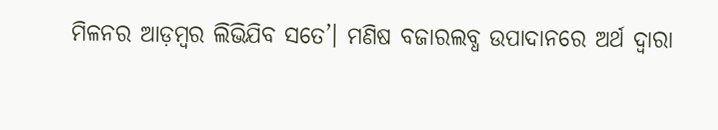ମିଳନର ଆଡ଼ମ୍ବର ଲିଭିଯିବ ସତେ’। ମଣିଷ ବଜାରଲବ୍ଧ ଉପାଦାନରେ ଅର୍ଥ ଦ୍ୱାରା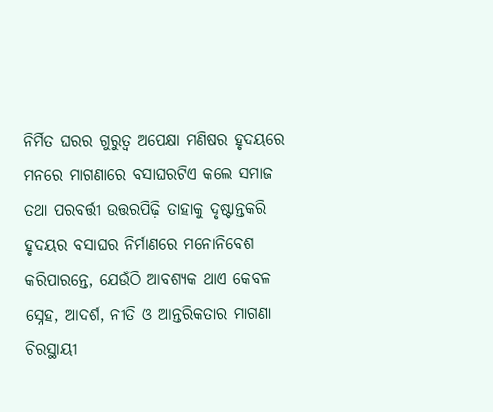ନିର୍ମିତ ଘରର ଗୁରୁତ୍ୱ ଅପେକ୍ଷା ମଣିଷର ହୃଦୟରେ ମନରେ ମାଗଣାରେ ବସାଘରଟିଏ କଲେ ସମାଜ ତଥା ପରବର୍ତ୍ତୀ ଉତ୍ତରପିଢ଼ି ତାହାକୁ ଦୃଷ୍ଟାନ୍ତକରି ହୃଦୟର ବସାଘର ନିର୍ମାଣରେ ମନୋନିବେଶ କରିପାରନ୍ତେ, ଯେଉଁଠି ଆବଶ୍ୟକ ଥାଏ କେବଳ ସ୍ନେହ, ଆଦର୍ଶ, ନୀତି ଓ ଆନ୍ତରିକତାର ମାଗଣା ଚିରସ୍ଥାୟୀ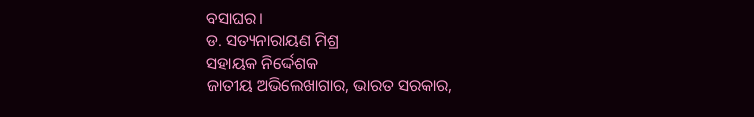ବସାଘର।
ଡ. ସତ୍ୟନାରାୟଣ ମିଶ୍ର
ସହାୟକ ନିର୍ଦ୍ଦେଶକ
ଜାତୀୟ ଅଭିଲେଖାଗାର, ଭାରତ ସରକାର,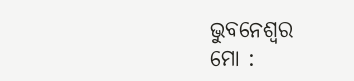ଭୁବନେଶ୍ୱର
ମୋ :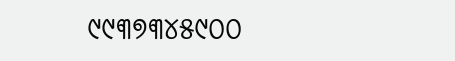୯୯୩୭୩୪୫୯୦୦